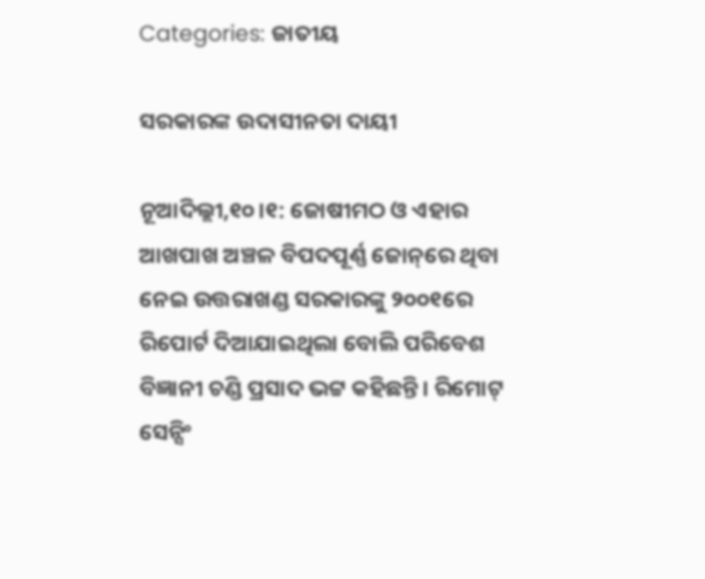Categories: ଜାତୀୟ

ସରକାରଙ୍କ ଉଦାସୀନତା ଦାୟୀ

ନୂଆଦିଲ୍ଲୀ,୧୦।୧: ଜୋଷୀମଠ ଓ ଏହାର ଆଖପାଖ ଅଞ୍ଚଳ ବିପଦପୂର୍ଣ୍ଣ ଜୋନ୍‌ରେ ଥିବା ନେଇ ଉତ୍ତରାଖଣ୍ଡ ସରକାରଙ୍କୁ ୨୦୦୧ରେ ରିପୋର୍ଟ ଦିଆଯାଇଥିଲା ବୋଲି ପରିବେଶ ବିଜ୍ଞାନୀ ଚଣ୍ଡି ପ୍ରସାଦ ଭଟ୍ଟ କହିଛନ୍ତି। ରିମୋଟ୍‌ ସେନ୍ସିଂ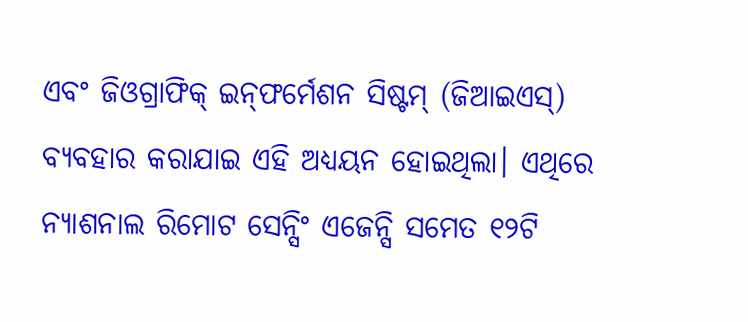ଏବଂ ଜିଓଗ୍ରାଫିକ୍‌ ଇନ୍‌ଫର୍ମେଶନ ସିଷ୍ଟମ୍‌ (ଜିଆଇଏସ୍‌) ବ୍ୟବହାର କରାଯାଇ ଏହି ଅଧ୍ୟୟନ ହୋଇଥିଲା। ଏଥିରେ ନ୍ୟାଶନାଲ ରିମୋଟ ସେନ୍ସିଂ ଏଜେନ୍ସି ସମେତ ୧୨ଟି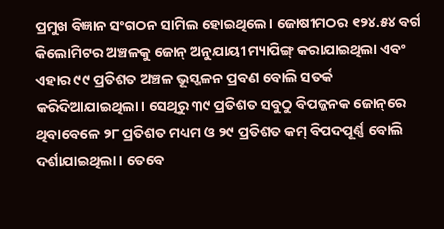ପ୍ରମୁଖ ବିଜ୍ଞାନ ସଂଗଠନ ସାମିଲ ହୋଇଥିଲେ। ଜୋଷୀମଠର ୧୨୪.୫୪ ବର୍ଗ କିଲୋମିଟର ଅଞ୍ଚଳକୁ ଜୋନ୍‌ ଅନୁଯାୟୀ ମ୍ୟାପିଙ୍ଗ୍‌ କରାଯାଇଥିଲା ଏବଂ ଏହାର ୯୯ ପ୍ରତିଶତ ଅଞ୍ଚଳ ଭୂସ୍ଖଳନ ପ୍ରବଣ ବୋଲି ସତର୍କ କରିଦିଆଯାଇଥିଲା। ସେଥିରୁ ୩୯ ପ୍ରତିଶତ ସବୁଠୁ ବିପଜ୍ଜନକ ଜୋନ୍‌ରେ ଥିବାବେଳେ ୨୮ ପ୍ରତିଶତ ମଧ୍ୟମ ଓ ୨୯ ପ୍ରତିଶତ କମ୍‌ ବିପଦପୂର୍ଣ୍ଣ ବୋଲି ଦର୍ଶାଯାଇଥିଲା। ତେବେ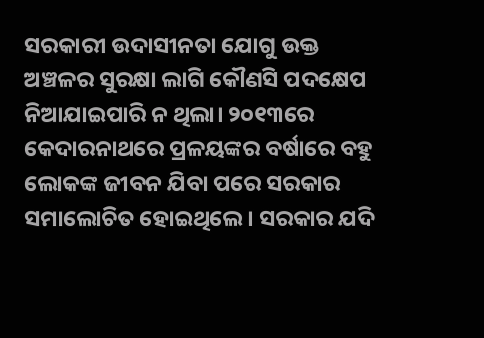ସରକାରୀ ଉଦାସୀନତା ଯୋଗୁ ଉକ୍ତ ଅଞ୍ଚଳର ସୁରକ୍ଷା ଲାଗି କୌଣସି ପଦକ୍ଷେପ ନିଆଯାଇପାରି ନ ଥିଲା। ୨୦୧୩ରେ କେଦାରନାଥରେ ପ୍ରଳୟଙ୍କର ବର୍ଷାରେ ବହୁ ଲୋକଙ୍କ ଜୀବନ ଯିବା ପରେ ସରକାର ସମାଲୋଚିତ ହୋଇଥିଲେ। ସରକାର ଯଦି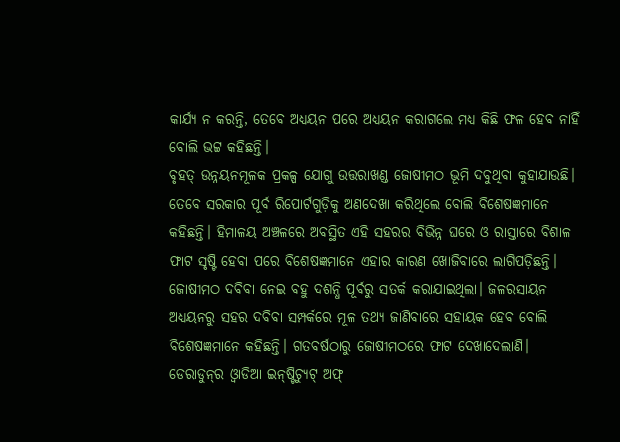କାର୍ଯ୍ୟ ନ କରନ୍ତି, ତେବେ ଅଧ୍ୟୟନ ପରେ ଅଧ୍ୟୟନ କରାଗଲେ ମଧ୍ୟ କିଛି ଫଳ ହେବ ନାହିଁ ବୋଲି ଭଟ୍ଟ କହିଛନ୍ତି।
ବୃହତ୍‌ ଉନ୍ନୟନମୂଳକ ପ୍ରକଳ୍ପ ଯୋଗୁ ଉତ୍ତରାଖଣ୍ଡ ଜୋଷୀମଠ ଭୂମି ଦବୁଥିବା କୁହାଯାଉଛି। ତେବେ ସରକାର ପୂର୍ବ ରିପୋର୍ଟଗୁଡ଼ିକୁ ଅଣଦେଖା କରିଥିଲେ ବୋଲି ବିଶେଷଜ୍ଞମାନେ କହିଛନ୍ତି। ହିମାଳୟ ଅଞ୍ଚଳରେ ଅବସ୍ଥିତ ଏହି ସହରର ବିଭିନ୍ନ ଘରେ ଓ ରାସ୍ତାରେ ବିଶାଳ ଫାଟ ସୃଷ୍ଟି ହେବା ପରେ ବିଶେଷଜ୍ଞମାନେ ଏହାର କାରଣ ଖୋଜିବାରେ ଲାଗିପଡ଼ିଛନ୍ତି। ଜୋଷୀମଠ ଦବିବା ନେଇ ବହୁ ଦଶନ୍ଧି ପୂର୍ବରୁ ସତର୍କ କରାଯାଇଥିଲା। ଜଳରସାୟନ ଅଧ୍ୟୟନରୁ ସହର ଦବିବା ସମ୍ପର୍କରେ ମୂଳ ତଥ୍ୟ ଜାଣିବାରେ ସହାୟକ ହେବ ବୋଲି ବିଶେଷଜ୍ଞମାନେ କହିଛନ୍ତି। ଗତବର୍ଷଠାରୁ ଜୋଷୀମଠରେ ଫାଟ ଦେଖାଦେଲାଣି। ଡେରାଡୁନ୍‌ର ଓ୍ବାଡିଆ ଇନ୍‌ଷ୍ଟିଚ୍ୟୁଟ୍‌ ଅଫ୍‌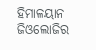ହିମାଳୟାନ ଜିଓଲୋଜିର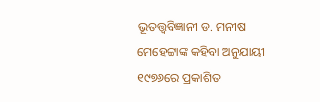ଭୂତତ୍ତ୍ୱବିଜ୍ଞାନୀ ଡ. ମନୀଷ ମେହେଟ୍ଟାଙ୍କ କହିବା ଅନୁଯାୟୀ ୧୯୭୬ରେ ପ୍ରକାଶିତ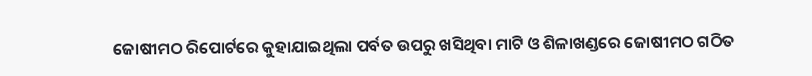ଜୋଷୀମଠ ରିପୋର୍ଟରେ କୁହାଯାଇଥିଲା ପର୍ବତ ଉପରୁ ଖସିଥିବା ମାଟି ଓ ଶିଳାଖଣ୍ଡରେ ଜୋଷୀମଠ ଗଠିତ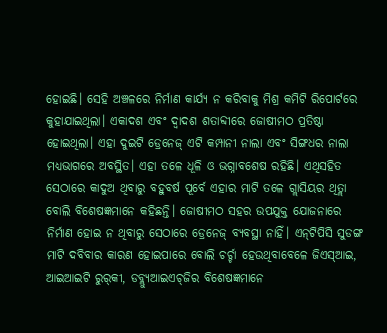ହୋଇଛି। ସେହି ଅଞ୍ଚଳରେ ନିର୍ମାଣ କାର୍ଯ୍ୟ ନ କରିବାକୁ ମିଶ୍ର କମିଟି ରିପୋର୍ଟରେ କୁହାଯାଇଥିଲା। ଏକାଦଶ ଏବଂ ଦ୍ୱାଦଶ ଶତାବ୍ଦୀରେ ଜୋଷୀମଠ ପ୍ରତିଷ୍ଠା ହୋଇଥିଲା। ଏହା ଦୁଇଟି ଡ୍ରେନେଜ୍‌ ଏଟି କମ୍ପାନୀ ନାଲା ଏବଂ ସିଙ୍ଗଧର ନାଲା ମଧ୍ୟଭାଗରେ ଅବସ୍ଥିତ। ଏହା ତଳେ ଧୂଳି ଓ ଭଗ୍ନାବଶେଷ ରହିଛି। ଏଥିସହିତ ସେଠାରେ କାଦୁଅ ଥିବାରୁ ବହୁବର୍ଷ ପୂର୍ବେ ଏହାର ମାଟି ତଳେ ଗ୍ଲାସିୟର ଥିତ୍ଲା ବୋଲି ବିଶେଷଜ୍ଞମାନେ କହିଛନ୍ତି। ଜୋଷୀମଠ ସହର ଉପଯୁକ୍ତ ଯୋଜନାରେ ନିର୍ମାଣ ହୋଇ ନ ଥିବାରୁ ସେଠାରେ ଡ୍ରେନେଜ୍‌ ବ୍ୟବସ୍ଥା ନାହିଁ। ଏନ୍‌ଟିପିସି ସୁଡଙ୍ଗ ମାଟି ଦବିବାର କାରଣ ହୋଇପାରେ ବୋଲି ଚର୍ଚ୍ଚା ହେଉଥିବାବେଳେ ଜିଏସ୍‌ଆଇ, ଆଇଆଇଟି ରୁର୍‌କୀ, ଡବ୍ଲ୍ୟୁଆଇଏଚ୍‌ଜିର ବିଶେଷଜ୍ଞମାନେ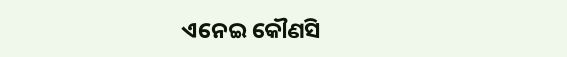ଏନେଇ କୌଣସି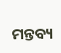ମନ୍ତବ୍ୟ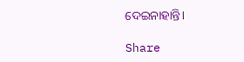ଦେଇନାହାନ୍ତି।

Share